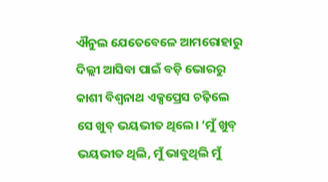ଐନୁଲ ଯେତେବେଳେ ଆମରୋହାରୁ ଦିଲ୍ଲୀ ଆସିବା ପାଇଁ ବଡ଼ି ଭୋରରୁ କାଶୀ ବିଶ୍ୱନାଥ ଏକ୍ସପ୍ରେସ ଚଢ଼ିଲେ ସେ ଖୁବ୍ ଭୟଭୀତ ଥିଲେ। ‘ମୁଁ ଖୁବ୍ ଭୟଭୀତ ଥିଲି, ମୁଁ ଭାବୁଥିଲି ମୁଁ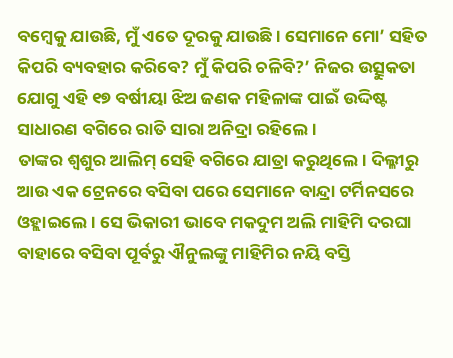ବମ୍ବେକୁ ଯାଉଛି, ମୁଁ ଏତେ ଦୂରକୁ ଯାଉଛି। ସେମାନେ ମୋ’ ସହିତ କିପରି ବ୍ୟବହାର କରିବେ? ମୁଁ କିପରି ଚଳିବି?’ ନିଜର ଉତ୍ସୁକତା ଯୋଗୁ ଏହି ୧୭ ବର୍ଷୀୟା ଝିଅ ଜଣକ ମହିଳାଙ୍କ ପାଇଁ ଉଦ୍ଦିଷ୍ଟ ସାଧାରଣ ବଗିରେ ରାତି ସାରା ଅନିଦ୍ରା ରହିଲେ।
ତାଙ୍କର ଶ୍ୱଶୁର ଆଲିମ୍ ସେହି ବଗିରେ ଯାତ୍ରା କରୁଥିଲେ। ଦିଲ୍ଳୀରୁ ଆଉ ଏକ ଟ୍ରେନରେ ବସିବା ପରେ ସେମାନେ ବାନ୍ଦ୍ରା ଟର୍ମିନସରେ ଓହ୍ଲାଇଲେ। ସେ ଭିକାରୀ ଭାବେ ମକଦୁମ ଅଲି ମାହିମି ଦରଘା ବାହାରେ ବସିବା ପୂର୍ବରୁ ଐନୁଲଙ୍କୁ ମାହିମିର ନୟି ବସ୍ତି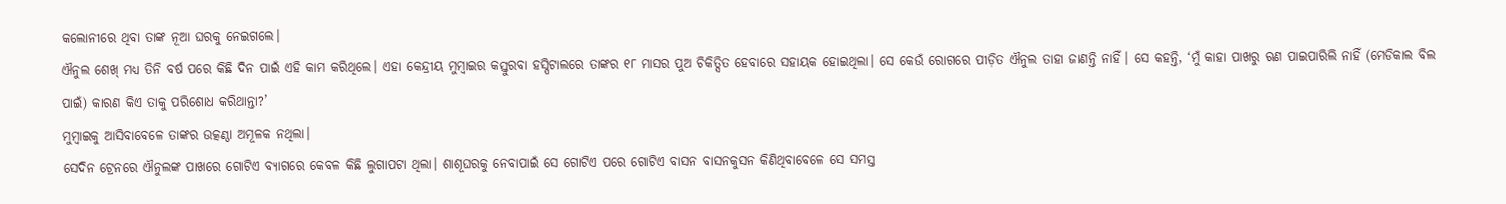କଲୋନୀରେ ଥିବା ତାଙ୍କ ନୂଆ ଘରକୁ ନେଇଗଲେ।
ଐନୁଲ ଶେଖ୍ ମଧ୍ୟ ତିନି ବର୍ଷ ପରେ କିଛି ଦିନ ପାଇଁ ଏହି କାମ କରିଥିଲେ। ଏହା କେନ୍ଦ୍ରୀୟ ମୁମ୍ବାଇର କସ୍ତୁରବା ହସ୍ପିଟାଲରେ ତାଙ୍କର ୧୮ ମାସର ପୁଅ ଚିକିତ୍ସିତ ହେବାରେ ସହାୟକ ହୋଇଥିଲା। ସେ କେଉଁ ରୋଗରେ ପୀଡ଼ିତ ଐନୁଲ ତାହା ଜାଣନ୍ତି ନାହିଁ। ସେ କହନ୍ତି, ‘ମୁଁ କାହା ପାଖରୁ ଋଣ ପାଇପାରିଲି ନାହିଁ (ମେଡିକାଲ ବିଲ ପାଇଁ) କାରଣ କିଏ ତାକୁ ପରିଶୋଧ କରିଥାନ୍ତା?’
ମୁମ୍ବାଇକୁ ଆସିବାବେଳେ ତାଙ୍କର ଉତ୍କଣ୍ଠା ଅମୂଳକ ନଥିଲା।
ସେଦିନ ଟ୍ରେନରେ ଐନୁଲଙ୍କ ପାଖରେ ଗୋଟିଏ ବ୍ୟାଗରେ କେବଳ କିଛି ଲୁଗାପଟା ଥିଲା। ଶାଶୂଘରକୁ ନେବାପାଇଁ ସେ ଗୋଟିଏ ପରେ ଗୋଟିଏ ବାସନ ବାସନକୁସନ କିଣିଥିବାବେଳେ ସେ ସମସ୍ତ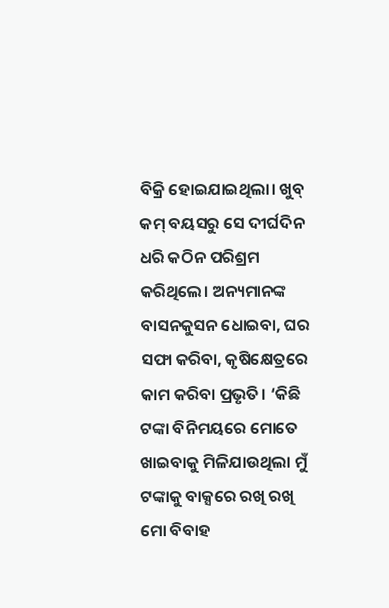ବିକ୍ରି ହୋଇଯାଇଥିଲା। ଖୁବ୍ କମ୍ ବୟସରୁ ସେ ଦୀର୍ଘଦିନ ଧରି କଠିନ ପରିଶ୍ରମ କରିଥିଲେ। ଅନ୍ୟମାନଙ୍କ ବାସନକୁସନ ଧୋଇବା, ଘର ସଫା କରିବା, କୃଷିକ୍ଷେତ୍ରରେ କାମ କରିବା ପ୍ରଭୃତି। ‘କିଛି ଟଙ୍କା ବିନିମୟରେ ମୋତେ ଖାଇବାକୁ ମିଳିଯାଉଥିଲା ମୁଁ ଟଙ୍କାକୁ ବାକ୍ସରେ ରଖି ରଖି ମୋ ବିବାହ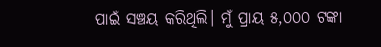ପାଇଁ ସଞ୍ଚୟ କରିଥିଲି। ମୁଁ ପ୍ରାୟ ୫,୦୦୦ ଟଙ୍କା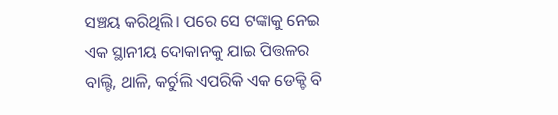ସଞ୍ଚୟ କରିଥିଲି। ପରେ ସେ ଟଙ୍କାକୁ ନେଇ ଏକ ସ୍ଥାନୀୟ ଦୋକାନକୁ ଯାଇ ପିତ୍ତଳର ବାଲ୍ଟି, ଥାଳି, କର୍ଚୁଲି ଏପରିକି ଏକ ଡେକ୍ଚି ବି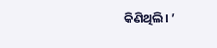କିଣିଥିଲି। ’